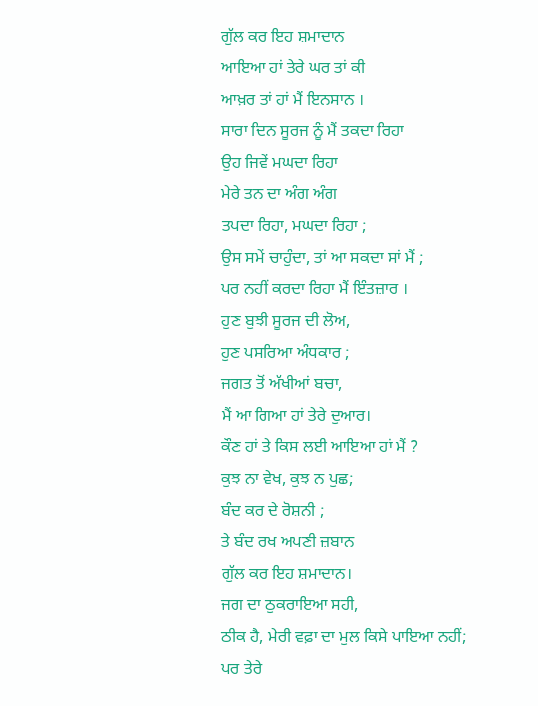ਗੁੱਲ ਕਰ ਇਹ ਸ਼ਮਾਦਾਨ
ਆਇਆ ਹਾਂ ਤੇਰੇ ਘਰ ਤਾਂ ਕੀ
ਆਖ਼ਰ ਤਾਂ ਹਾਂ ਮੈਂ ਇਨਸਾਨ ।
ਸਾਰਾ ਦਿਨ ਸੂਰਜ ਨੂੰ ਮੈਂ ਤਕਦਾ ਰਿਹਾ
ਉਹ ਜਿਵੇਂ ਮਘਦਾ ਰਿਹਾ
ਮੇਰੇ ਤਨ ਦਾ ਅੰਗ ਅੰਗ
ਤਪਦਾ ਰਿਹਾ, ਮਘਦਾ ਰਿਹਾ ;
ਉਸ ਸਮੇਂ ਚਾਹੁੰਦਾ, ਤਾਂ ਆ ਸਕਦਾ ਸਾਂ ਮੈਂ ;
ਪਰ ਨਹੀਂ ਕਰਦਾ ਰਿਹਾ ਮੈਂ ਇੰਤਜ਼ਾਰ ।
ਹੁਣ ਬੁਝੀ ਸੂਰਜ ਦੀ ਲੋਅ,
ਹੁਣ ਪਸਰਿਆ ਅੰਧਕਾਰ ;
ਜਗਤ ਤੋਂ ਅੱਖੀਆਂ ਬਚਾ,
ਮੈਂ ਆ ਗਿਆ ਹਾਂ ਤੇਰੇ ਦੁਆਰ।
ਕੌਣ ਹਾਂ ਤੇ ਕਿਸ ਲਈ ਆਇਆ ਹਾਂ ਮੈਂ ?
ਕੁਝ ਨਾ ਵੇਖ, ਕੁਝ ਨ ਪੁਛ;
ਬੰਦ ਕਰ ਦੇ ਰੋਸ਼ਨੀ ;
ਤੇ ਬੰਦ ਰਖ ਅਪਣੀ ਜ਼ਬਾਨ
ਗੁੱਲ ਕਰ ਇਹ ਸ਼ਮਾਦਾਨ।
ਜਗ ਦਾ ਠੁਕਰਾਇਆ ਸਹੀ,
ਠੀਕ ਹੈ, ਮੇਰੀ ਵਫ਼ਾ ਦਾ ਮੁਲ ਕਿਸੇ ਪਾਇਆ ਨਹੀਂ;
ਪਰ ਤੇਰੇ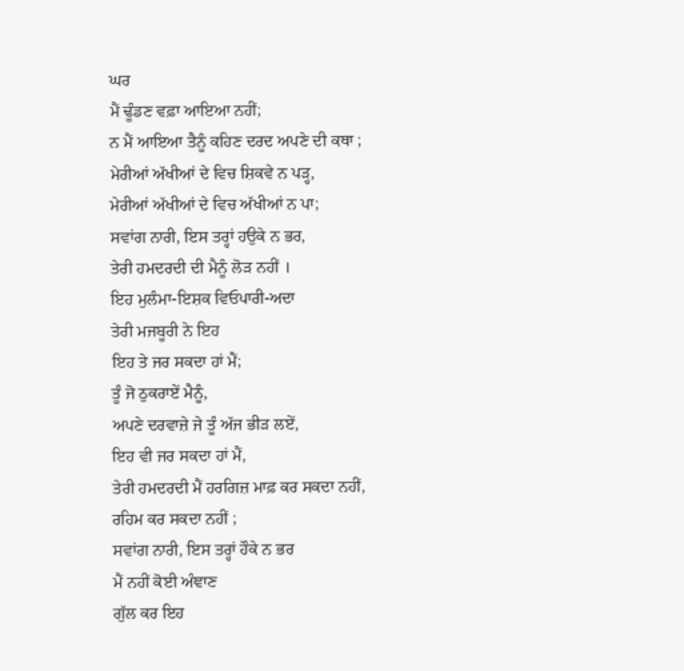ਘਰ
ਮੈਂ ਢੂੰਡਣ ਵਫ਼ਾ ਆਇਆ ਨਹੀਂ;
ਨ ਮੈਂ ਆਇਆ ਤੈਨੂੰ ਕਹਿਣ ਦਰਦ ਅਪਣੇ ਦੀ ਕਥਾ ;
ਮੇਰੀਆਂ ਅੱਖੀਆਂ ਦੇ ਵਿਚ ਸ਼ਿਕਵੇ ਨ ਪੜ੍ਹ,
ਮੇਰੀਆਂ ਅੱਖੀਆਂ ਦੇ ਵਿਚ ਅੱਖੀਆਂ ਨ ਪਾ;
ਸਵਾਂਗ ਨਾਰੀ, ਇਸ ਤਰ੍ਹਾਂ ਹਉਕੇ ਨ ਭਰ,
ਤੇਰੀ ਹਮਦਰਦੀ ਦੀ ਮੈਨੂੰ ਲੋੜ ਨਹੀਂ ।
ਇਹ ਮੁਲੰਮਾ-ਇਸ਼ਕ ਵਿਓਪਾਰੀ-ਅਦਾ
ਤੇਰੀ ਮਜਬੂਰੀ ਨੇ ਇਹ
ਇਹ ਤੇ ਜਰ ਸਕਦਾ ਹਾਂ ਮੈਂ;
ਤੂੰ ਜੋ ਠੁਕਰਾਏਂ ਮੈਨੂੰ,
ਅਪਣੇ ਦਰਵਾਜ਼ੇ ਜੇ ਤੂੰ ਅੱਜ ਭੀੜ ਲਏਂ,
ਇਹ ਵੀ ਜਰ ਸਕਦਾ ਹਾਂ ਮੈਂ,
ਤੇਰੀ ਹਮਦਰਦੀ ਮੈਂ ਹਰਗਿਜ਼ ਮਾਫ਼ ਕਰ ਸਕਦਾ ਨਹੀਂ,
ਰਹਿਮ ਕਰ ਸਕਦਾ ਨਹੀਂ ;
ਸਵਾਂਗ ਨਾਰੀ, ਇਸ ਤਰ੍ਹਾਂ ਹੌਕੇ ਨ ਭਰ
ਮੈਂ ਨਹੀਂ ਕੋਈ ਅੰਞਾਣ
ਗੁੱਲ ਕਰ ਇਹ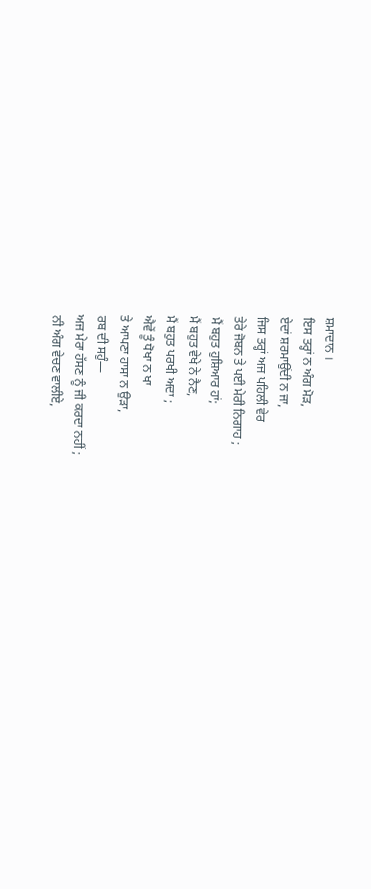ਸ਼ਮਾਦਾਨ ।
ਇਸ ਤਰ੍ਹਾਂ ਨ ਅੰਗ ਮੋੜ,
ਏਦਾਂ ਸ਼ਰਮਾਉਂਦੀ ਨ ਜਾ,
ਜਿਸ ਤਰ੍ਹਾਂ ਅਜ ਪਹਿਲੀ ਵੇਰ
ਤੇਰੇ ਜੋਬਨ ਤੇ ਪਈ ਮੇਰੀ ਨਿਗਾਹ ;
ਮੈਂ ਬਹੁਤ ਹੁਸ਼ਿਆਰ ਹਾਂ;
ਮੈਂ ਬਹੁਤ ਵੇਖੇ ਨੇ ਨੈਣ,
ਮੈਂ ਬਹੁਤ ਪਰਖੀ ਅਦਾ ;
ਐਵੇਂ ਤੂੰ ਧੋਖਾ ਨ ਖਾ
ਤੇ ਆਪਣਾ ਹਾਸਾ ਨ ਉੜਾ,
ਰਬ ਦੀ ਸਹੁੰ—
ਅਜ ਮੇਰਾ ਹੱਸਣ ਨੂੰ ਜੀ ਕਰਦਾ ਨਹੀਂ ;
ਨੀ ਅੰਗ ਵੇਚਣ ਵਾਲੀਏ,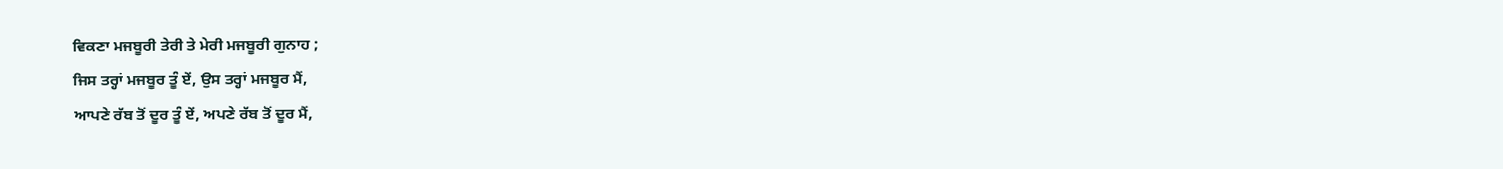ਵਿਕਣਾ ਮਜਬੂਰੀ ਤੇਰੀ ਤੇ ਮੇਰੀ ਮਜਬੂਰੀ ਗੁਨਾਹ ;
ਜਿਸ ਤਰ੍ਹਾਂ ਮਜਬੂਰ ਤੂੰ ਏਂ, ਉਸ ਤਰ੍ਹਾਂ ਮਜਬੂਰ ਮੈਂ,
ਆਪਣੇ ਰੱਬ ਤੋਂ ਦੂਰ ਤੂੰ ਏਂ, ਅਪਣੇ ਰੱਬ ਤੋਂ ਦੂਰ ਮੈਂ,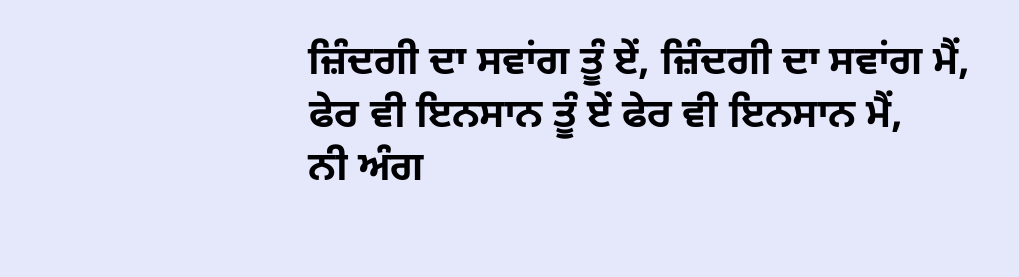ਜ਼ਿੰਦਗੀ ਦਾ ਸਵਾਂਗ ਤੂੰ ਏਂ, ਜ਼ਿੰਦਗੀ ਦਾ ਸਵਾਂਗ ਮੈਂ,
ਫੇਰ ਵੀ ਇਨਸਾਨ ਤੂੰ ਏਂ ਫੇਰ ਵੀ ਇਨਸਾਨ ਮੈਂ,
ਨੀ ਅੰਗ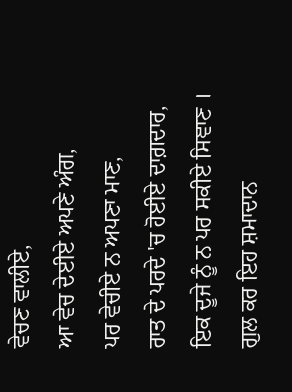ਵੇਚਣ ਵਾਲੀਏ,
ਆ ਵੇਚ ਦੇਈਏ ਅਪਣੇ ਅੰਗ,
ਪਰ ਵੇਚੀਏ ਨ ਅਪਣਾ ਮਾਣ,
ਰਾਤ ਦੇ ਪਰਦੇ 'ਚ ਹੋਈਏ ਦਾਗ਼ਦਾਰ,
ਇਕ ਦੂਜੇ ਨੂੰ ਨ ਪਰ ਸਕੀਏ ਸਿਞਾਣ ।
ਗੁਲ ਕਰ ਇਹ ਸ਼ਮਾਦਾਨ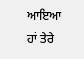ਆਇਆ ਹਾਂ ਤੇਰੇ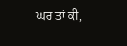ਘਰ ਤਾਂ ਕੀ,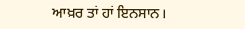ਆਖ਼ਰ ਤਾਂ ਹਾਂ ਇਨਸਾਨ।